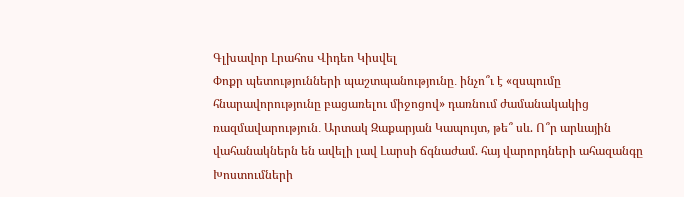Գլխավոր Լրահոս Վիդեո Կիսվել
Փոքր պետությունների պաշտպանությունը․ ինչո՞ւ է «զսպումը հնարավորությունը բացառելու միջոցով» դառնում ժամանակակից ռազմավարություն․ Արտակ Զաքարյան Կապույտ, թե՞ սև. Ո՞ր արևային վահանակներն են ավելի լավ Լարսի ճգնաժամ. հայ վարորդների ահազանգը Խոստումների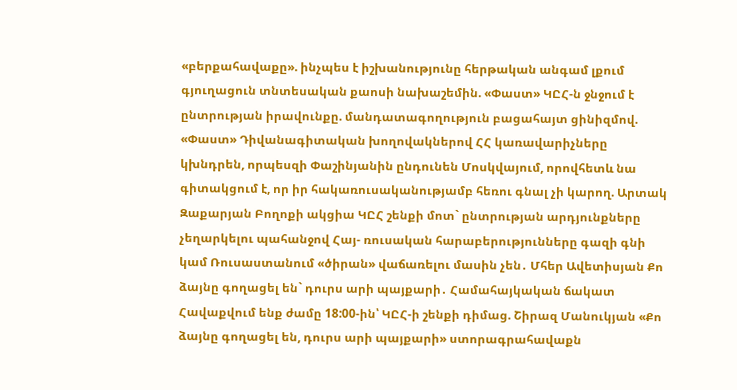«բերքահավաքը». ինչպես է իշխանությունը հերթական անգամ լքում գյուղացուն տնտեսական քաոսի նախաշեմին. «Փաստ» ԿԸՀ-ն ջնջում է ընտրության իրավունքը. մանդատագողություն բացահայտ ցինիզմով. «Փաստ» Դիվանագիտական խողովակներով ՀՀ կառավարիչները կխնդրեն, որպեսզի Փաշինյանին ընդունեն Մոսկվայում, որովհետև նա գիտակցում է, որ իր հակառուսականությամբ հեռու գնալ չի կարող. Արտակ Զաքարյան Բողոքի ակցիա ԿԸՀ շենքի մոտ` ընտրության արդյունքները չեղարկելու պահանջով Հայ- ռուսական հարաբերությունները գազի գնի կամ Ռուսաստանում «ծիրան» վաճառելու մասին չեն․ Մհեր Ավետիսյան Քո ձայնը գողացել են` դուրս արի պայքարի․ Համահայկական ճակատ Հավաքվում ենք ժամը 18:00-ին՝ ԿԸՀ-ի շենքի դիմաց. Շիրազ Մանուկյան «Քո ձայնը գողացել են, դուրս արի պայքարի» ստորագրահավաքն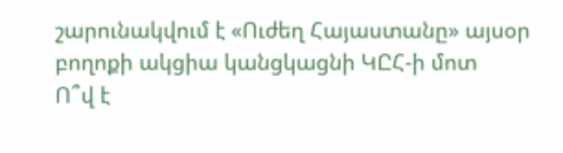շարունակվում է «Ուժեղ Հայաստանը» այսօր բողոքի ակցիա կանցկացնի ԿԸՀ-ի մոտ
Ո՞վ է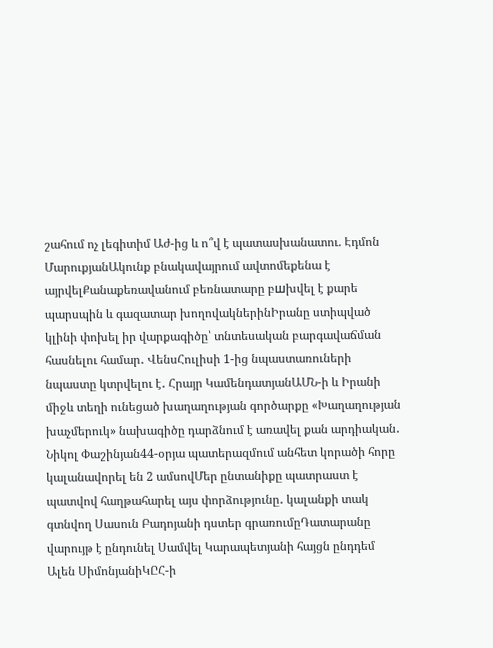շահում ոչ լեգիտիմ Աժ-ից և ո՞վ է պատասխանատու. Էդմոն ՄարուքյանԱկունք բնակավայրում ավտոմեքենա է այրվելՔանաքեռավանում բեռնատարը բшխվել է քարե պարսպին և գազատար խողովակներինԻրանը ստիպված կլինի փոխել իր վարքագիծը՝ տնտեսական բարգավաճման հասնելու համար․ ՎենսՀուլիսի 1-ից նպաստառուների նպաստը կտրվելու է․ Հրայր ԿամենդատյանԱՄՆ-ի և Իրանի միջև տեղի ունեցած խաղաղության գործարքը «Խաղաղության խաչմերուկ» նախագիծը դարձնում է առավել քան արդիական․ Նիկոլ Փաշինյան44-օրյա պատերազմում անհետ կորածի հորը կալանավորել են 2 ամսովՄեր ընտանիքը պատրաստ է պատվով հաղթահարել այս փորձությունը․ կալանքի տակ գտնվող Սասուն Բադոյանի դստեր գրառումըԴատարանը վարույթ է ընդունել Սամվել Կարապետյանի հայցն ընդդեմ Ալեն ՍիմոնյանիԿԸՀ-ի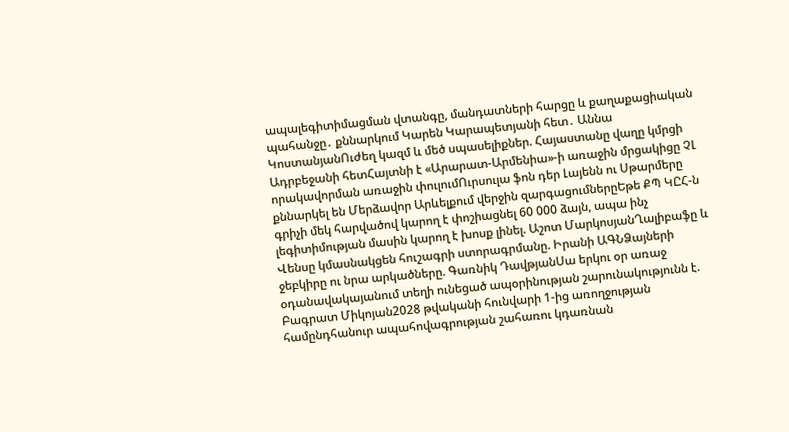ապալեգիտիմացման վտանգը, մանդատների հարցը և քաղաքացիական պահանջը․ քննարկում Կարեն Կարապետյանի հետ․ Աննա ԿոստանյանՈւժեղ կազմ և մեծ սպասելիքներ. Հայաստանը վաղը կմրցի Ադրբեջանի հետՀայտնի է «Արարատ-Արմենիա»-ի առաջին մրցակիցը ՉԼ որակավորման առաջին փուլումՈւրսուլա ֆոն դեր Լայենն ու Սթարմերը քննարկել են Մերձավոր Արևելքում վերջին զարգացումներըԵթե ՔՊ ԿԸՀ-ն գրիչի մեկ հարվածով կարող է փոշիացնել 60 000 ձայն, ապա ինչ լեգիտիմության մասին կարող է խոսք լինել. Աշոտ ՄարկոսյանՂալիբաֆը և Վենսը կմասնակցեն հուշագրի ստորագրմանը. Իրանի ԱԳՆՁայների ջեբկիրը ու նրա արկածները. Գառնիկ ԴավթյանՍա երկու օր առաջ օդանավակայանում տեղի ունեցած ապօրինության շարունակությունն է. Բագրատ Միկոյան2028 թվականի հունվարի 1-ից առողջության համընդհանուր ապահովագրության շահառու կդառնան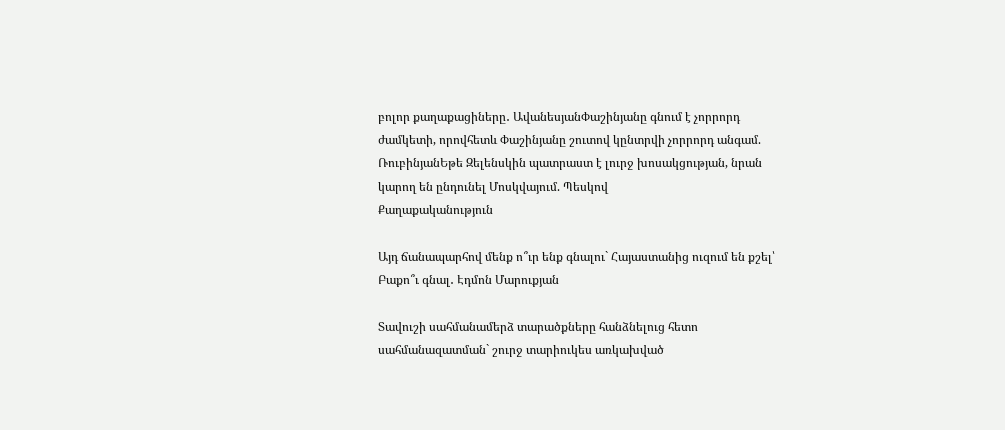բոլոր քաղաքացիները․ ԱվանեսյանՓաշինյանը գնում է չորրորդ ժամկետի, որովհետև Փաշինյանը շուտով կընտրվի չորրորդ անգամ. ՌուբինյանԵթե Զելենսկին պատրաստ է լուրջ խոսակցության, նրան կարող են ընդունել Մոսկվայում. Պեսկով
Քաղաքականություն

Այդ ճանապարհով մենք ո՞ւր ենք գնալու` Հայաստանից ուզում են քշել՝ Բաքո՞ւ գնալ․ Էդմոն Մարուքյան

Տավուշի սահմանամերձ տարածքները հանձնելուց հետո սահմանազատման` շուրջ տարիուկես առկախված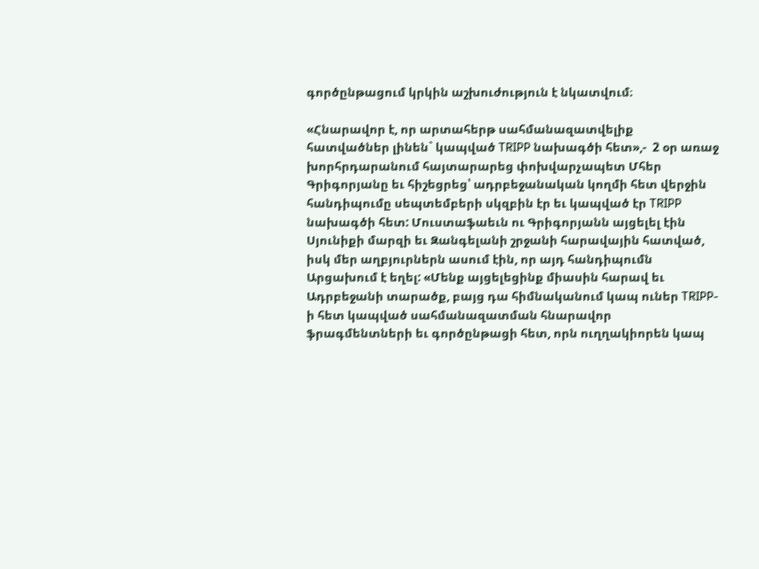գործընթացում կրկին աշխուժություն է նկատվում։

«Հնարավոր է, որ արտահերթ սահմանազատվելիք հատվածներ լինեն` կապված TRIPP նախագծի հետ»,-  2 օր առաջ խորհրդարանում հայտարարեց փոխվարչապետ Մհեր Գրիգորյանը եւ հիշեցրեց՝ ադրբեջանական կողմի հետ վերջին հանդիպումը սեպտեմբերի սկզբին էր եւ կապված էր TRIPP նախագծի հետ: Մուստաֆաեւն ու Գրիգորյանն այցելել էին Սյունիքի մարզի եւ Զանգելանի շրջանի հարավային հատված, իսկ մեր աղբյուրներն ասում էին, որ այդ հանդիպումն Արցախում է եղել: «Մենք այցելեցինք միասին հարավ եւ Ադրբեջանի տարածք, բայց դա հիմնականում կապ ուներ TRIPP-ի հետ կապված սահմանազատման հնարավոր ֆրագմենտների եւ գործընթացի հետ, որն ուղղակիորեն կապ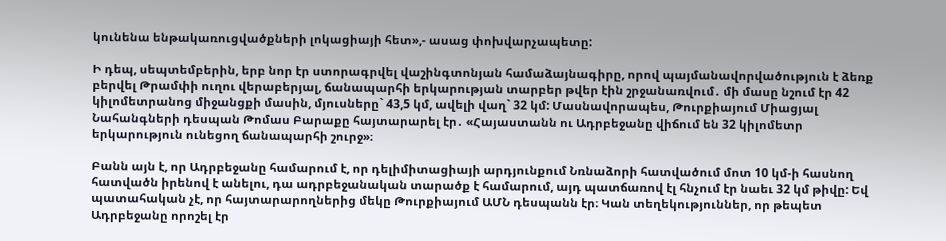կունենա ենթակառուցվածքների լոկացիայի հետ»,- ասաց փոխվարչապետը:

Ի դեպ, սեպտեմբերին, երբ նոր էր ստորագրվել վաշինգտոնյան համաձայնագիրը, որով պայմանավորվածություն է ձեռք բերվել Թրամփի ուղու վերաբերյալ, ճանապարհի երկարության տարբեր թվեր էին շրջանառվում․ մի մասը նշում էր 42 կիլոմետրանոց միջանցքի մասին, մյուսները` 43,5 կմ, ավելի վաղ` 32 կմ: Մասնավորապես, Թուրքիայում Միացյալ Նահանգների դեսպան Թոմաս Բարաքը հայտարարել էր․ «Հայաստանն ու Ադրբեջանը վիճում են 32 կիլոմետր երկարություն ունեցող ճանապարհի շուրջ»։

Բանն այն է, որ Ադրբեջանը համարում է, որ դելիմիտացիայի արդյունքում Նռնաձորի հատվածում մոտ 10 կմ-ի հասնող հատվածն իրենով է անելու, դա ադրբեջանական տարածք է համարում, այդ պատճառով էլ հնչում էր նաեւ 32 կմ թիվը: Եվ պատահական չէ, որ հայտարարողներից մեկը Թուրքիայում ԱՄՆ դեսպանն էր։ Կան տեղեկություններ, որ թեպետ Ադրբեջանը որոշել էր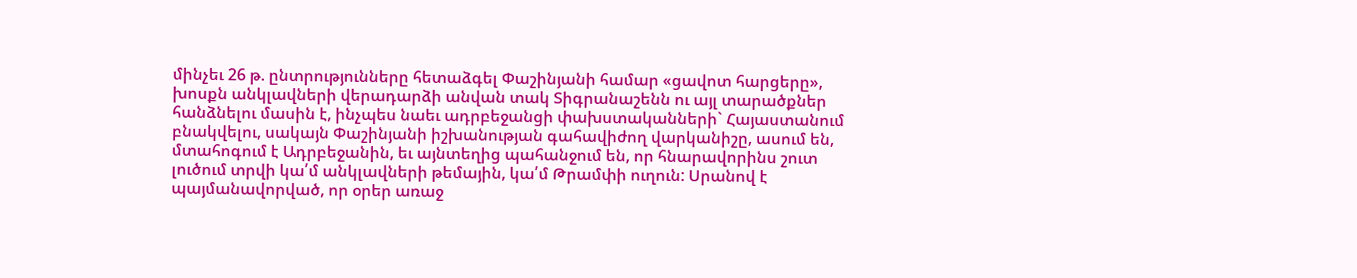մինչեւ 26 թ. ընտրությունները հետաձգել Փաշինյանի համար «ցավոտ հարցերը», խոսքն անկլավների վերադարձի անվան տակ Տիգրանաշենն ու այլ տարածքներ հանձնելու մասին է, ինչպես նաեւ ադրբեջանցի փախստականների` Հայաստանում բնակվելու, սակայն Փաշինյանի իշխանության գահավիժող վարկանիշը, ասում են, մտահոգում է Ադրբեջանին, եւ այնտեղից պահանջում են, որ հնարավորինս շուտ լուծում տրվի կա՛մ անկլավների թեմային, կա՛մ Թրամփի ուղուն: Սրանով է պայմանավորված, որ օրեր առաջ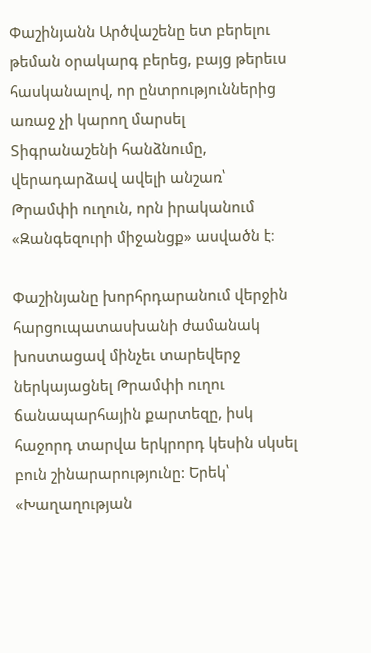Փաշինյանն Արծվաշենը ետ բերելու թեման օրակարգ բերեց, բայց թերեւս հասկանալով, որ ընտրություններից առաջ չի կարող մարսել Տիգրանաշենի հանձնումը, վերադարձավ ավելի անշառ՝ Թրամփի ուղուն, որն իրականում «Զանգեզուրի միջանցք» ասվածն է։

Փաշինյանը խորհրդարանում վերջին հարցուպատասխանի ժամանակ խոստացավ մինչեւ տարեվերջ ներկայացնել Թրամփի ուղու ճանապարհային քարտեզը, իսկ հաջորդ տարվա երկրորդ կեսին սկսել բուն շինարարությունը: Երեկ՝ «Խաղաղության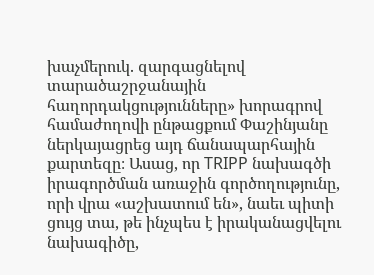խաչմերուկ. զարգացնելով տարածաշրջանային հաղորդակցությունները» խորագրով համաժողովի ընթացքում Փաշինյանը ներկայացրեց այդ ճանապարհային քարտեզը։ Ասաց, որ TRIPP նախագծի իրագործման առաջին գործողությունը, որի վրա «աշխատում են», նաեւ պիտի ցույց տա, թե ինչպես է իրականացվելու նախագիծը,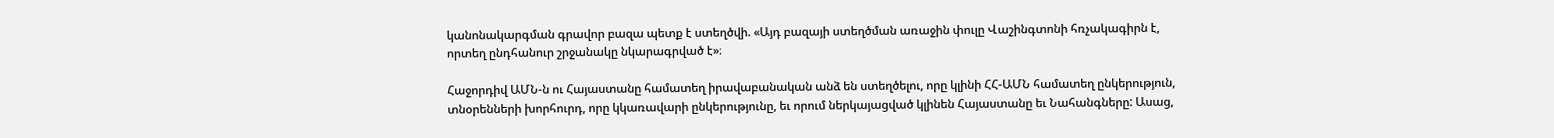կանոնակարգման գրավոր բազա պետք է ստեղծվի. «Այդ բազայի ստեղծման առաջին փուլը Վաշինգտոնի հռչակագիրն է, որտեղ ընդհանուր շրջանակը նկարագրված է»։

Հաջորդիվ ԱՄՆ-ն ու Հայաստանը համատեղ իրավաբանական անձ են ստեղծելու, որը կլինի ՀՀ-ԱՄՆ համատեղ ընկերություն, տնօրենների խորհուրդ, որը կկառավարի ընկերությունը, եւ որում ներկայացված կլինեն Հայաստանը եւ Նահանգները: Ասաց,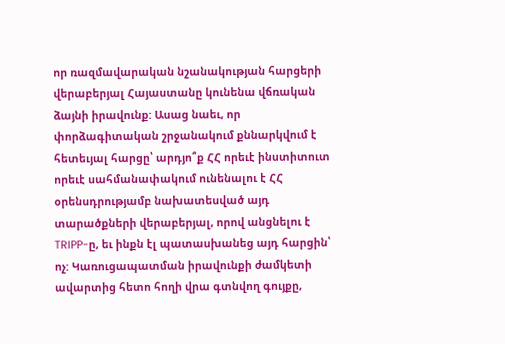որ ռազմավարական նշանակության հարցերի վերաբերյալ Հայաստանը կունենա վճռական ձայնի իրավունք: Ասաց նաեւ, որ փորձագիտական շրջանակում քննարկվում է հետեւյալ հարցը՝ արդյո՞ք ՀՀ որեւէ ինստիտուտ որեւէ սահմանափակում ունենալու է ՀՀ օրենսդրությամբ նախատեսված այդ տարածքների վերաբերյալ, որով անցնելու է TRIPP-ը, եւ ինքն էլ պատասխանեց այդ հարցին՝ ոչ: Կառուցապատման իրավունքի ժամկետի ավարտից հետո հողի վրա գտնվող գույքը,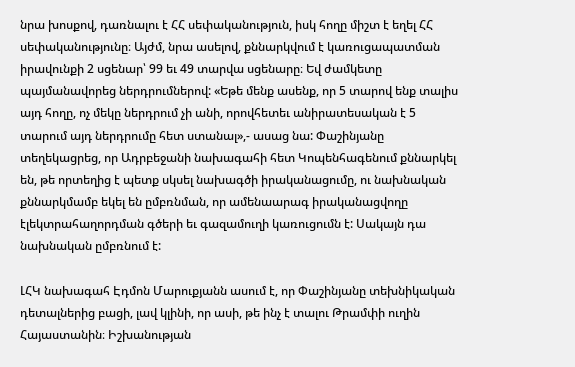նրա խոսքով, դառնալու է ՀՀ սեփականություն, իսկ հողը միշտ է եղել ՀՀ սեփականությունը։ Այժմ, նրա ասելով, քննարկվում է կառուցապատման իրավունքի 2 սցենար՝ 99 եւ 49 տարվա սցենարը։ Եվ ժամկետը պայմանավորեց ներդրումներով: «Եթե մենք ասենք, որ 5 տարով ենք տալիս այդ հողը, ոչ մեկը ներդրում չի անի, որովհետեւ անիրատեսական է 5 տարում այդ ներդրումը հետ ստանալ»,- ասաց նա: Փաշինյանը տեղեկացրեց, որ Ադրբեջանի նախագահի հետ Կոպենհագենում քննարկել են, թե որտեղից է պետք սկսել նախագծի իրականացումը, ու նախնական քննարկմամբ եկել են ըմբռնման, որ ամենաարագ իրականացվողը էլեկտրահաղորդման գծերի եւ գազամուղի կառուցումն է: Սակայն դա նախնական ըմբռնում է:

ԼՀԿ նախագահ Էդմոն Մարուքյանն ասում է, որ Փաշինյանը տեխնիկական դետալներից բացի, լավ կլինի, որ ասի, թե ինչ է տալու Թրամփի ուղին Հայաստանին։ Իշխանության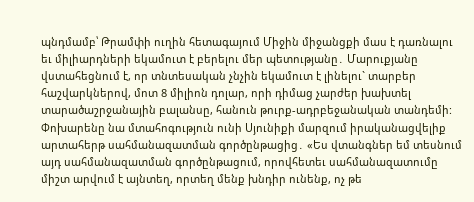պնդմամբ՝ Թրամփի ուղին հետագայում Միջին միջանցքի մաս է դառնալու եւ միլիարդների եկամուտ է բերելու մեր պետությանը․ Մարուքյանը վստահեցնում է, որ տնտեսական չնչին եկամուտ է լինելու` տարբեր հաշվարկներով, մոտ 8 միլիոն դոլար, որի դիմաց չարժեր խախտել տարածաշրջանային բալանսը, հանուն թուրք-ադրբեջանական տանդեմի: Փոխարենը նա մտահոգություն ունի Սյունիքի մարզում իրականացվելիք արտահերթ սահմանազատման գործընթացից․ «Ես վտանգներ եմ տեսնում այդ սահմանազատման գործընթացում, որովհետեւ սահմանազատումը միշտ արվում է այնտեղ, որտեղ մենք խնդիր ունենք, ոչ թե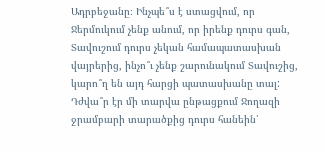Ադրբեջանը։ Ինչպե՞ս է ստացվում, որ Ջերմուկում չենք անում, որ իրենք դուրս գան, Տավուշում դուրս չեկան համապատասխան վայրերից, ինչո՞ւ չենք շարունակում Տավուշից, կարո՞ղ են այդ հարցի պատասխանը տալ: Դժվա՞ր էր մի տարվա ընթացքում Ջողազի ջրամբարի տարածքից դուրս հանեին՝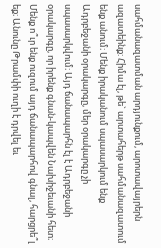սահմանազատման արդյունքում, արոտավայրերն ազատեինք: Հիմա էլ, թե` արտահերթ սահմանազատում ենք անում։ Մենք իրականում սպասարկում ենք Ադրբեջանի օրակարգը, մեր օրակարգը չի սպասարկվում։ Այդ ճանապարհն էլ է Ադրբեջանի օրակարգը, որ իրենք գնան-կապվեն Նախիջեւանի հետ։ Մենք ո՞ւր ենք ուզում այդ ճանապարհով գնալ, հարցրե՞լ եք։ Անունը Թրամփի ուղի է դրվել եւ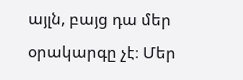այլն, բայց դա մեր օրակարգը չէ։ Մեր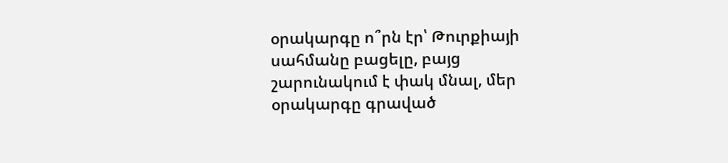օրակարգը ո՞րն էր՝ Թուրքիայի սահմանը բացելը, բայց շարունակում է փակ մնալ, մեր օրակարգը գրաված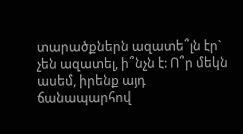տարածքներն ազատե՞լն էր` չեն ազատել, ի՞նչն է: Ո՞ր մեկն ասեմ, իրենք այդ ճանապարհով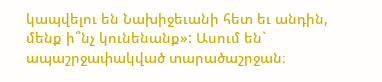կապվելու են Նախիջեւանի հետ եւ անդին, մենք ի՞նչ կունենանք»: Ասում են` ապաշրջափակված տարածաշրջան։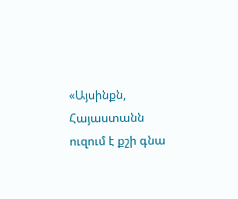«Այսինքն, Հայաստանն ուզում է քշի գնա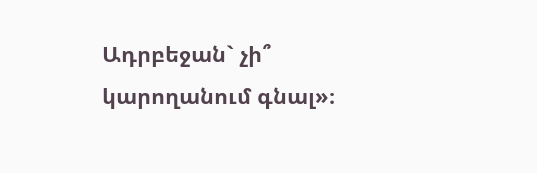Ադրբեջան` չի՞ կարողանում գնալ»։